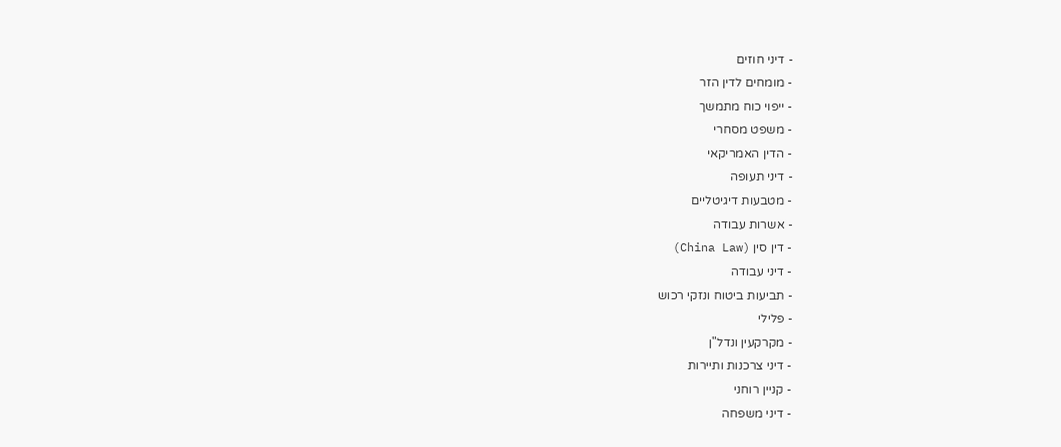- דיני חוזים
- מומחים לדין הזר
- ייפוי כוח מתמשך
- משפט מסחרי
- הדין האמריקאי
- דיני תעופה
- מטבעות דיגיטליים
- אשרות עבודה
- דין סין (China Law)
- דיני עבודה
- תביעות ביטוח ונזקי רכוש
- פלילי
- מקרקעין ונדל"ן
- דיני צרכנות ותיירות
- קניין רוחני
- דיני משפחה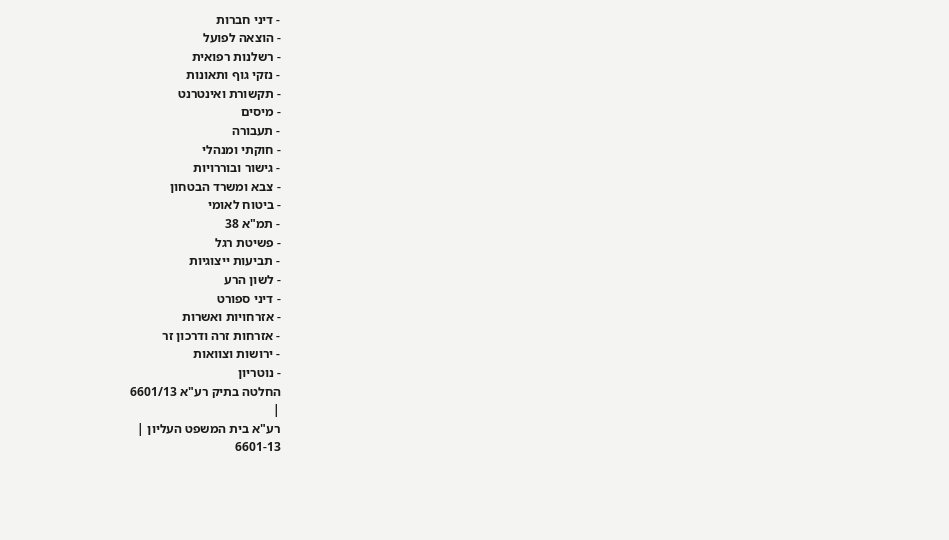- דיני חברות
- הוצאה לפועל
- רשלנות רפואית
- נזקי גוף ותאונות
- תקשורת ואינטרנט
- מיסים
- תעבורה
- חוקתי ומנהלי
- גישור ובוררויות
- צבא ומשרד הבטחון
- ביטוח לאומי
- תמ"א 38
- פשיטת רגל
- תביעות ייצוגיות
- לשון הרע
- דיני ספורט
- אזרחויות ואשרות
- אזרחות זרה ודרכון זר
- ירושות וצוואות
- נוטריון
החלטה בתיק רע"א 6601/13
|
רע"א בית המשפט העליון |
6601-13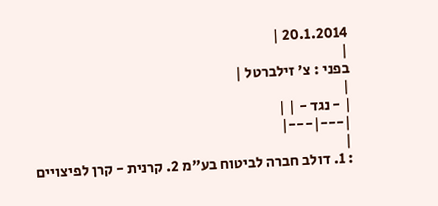20.1.2014 |
|
בפני : צ' זילברטל |
|
| - נגד - | |
|---|---|
|
: 1. דולב חברה לביטוח בע"מ 2. קרנית - קרן לפיצויים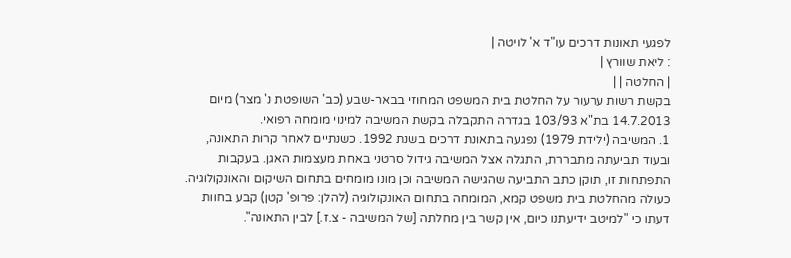לפגעי תאונות דרכים עו"ד א' לויטה |
: ליאת שוורץ |
| החלטה | |
בקשת רשות ערעור על החלטת בית המשפט המחוזי בבאר-שבע (כב' השופטת נ' מצר) מיום 14.7.2013 בת"א 103/93 בגדרה התקבלה בקשת המשיבה למינוי מומחה רפואי.
1. המשיבה (ילידת 1979) נפגעה בתאונת דרכים בשנת 1992. כשנתיים לאחר קרות התאונה, ובעוד תביעתה מתבררת, התגלה אצל המשיבה גידול סרטני באחת מעצמות האגן. בעקבות התפתחות זו, תוקן כתב התביעה שהגישה המשיבה וכן מונו מומחים בתחום השיקום והאונקולוגיה. כעולה מהחלטת בית משפט קמא, המומחה בתחום האונקולוגיה (להלן: פרופ' קטן) קבע בחוות דעתו כי "למיטב ידיעתנו כיום, אין קשר בין מחלתה [של המשיבה - צ.ז.] לבין התאונה".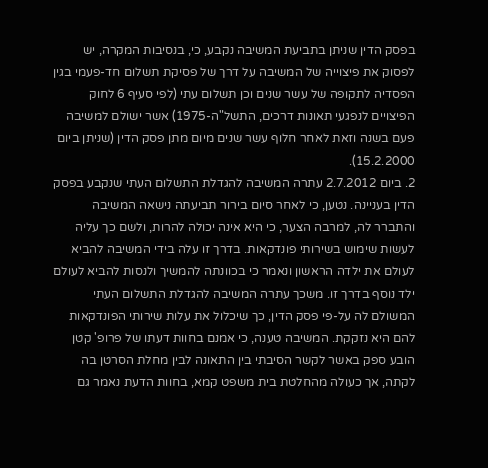בפסק הדין שניתן בתביעת המשיבה נקבע, כי, בנסיבות המקרה, יש לפסוק את פיצוייה של המשיבה על דרך של פסיקת תשלום חד-פעמי בגין הפסדיה לתקופה של עשר שנים וכן תשלום עתי (לפי סעיף 6 לחוק הפיצויים לנפגעי תאונות דרכים, התשל"ה-1975) אשר ישולם למשיבה פעם בשנה וזאת לאחר חלוף עשר שנים מיום מתן פסק הדין (שניתן ביום 15.2.2000).
2. ביום 2.7.2012 עתרה המשיבה להגדלת התשלום העתי שנקבע בפסק הדין בעניינה. נטען, כי לאחר סיום בירור תביעתה נישאה המשיבה והתברר לה, למרבה הצער, כי היא אינה יכולה להרות, ולשם כך עליה לעשות שימוש בשירותי פונדקאות. בדרך זו עלה בידי המשיבה להביא לעולם את ילדה הראשון ונאמר כי בכוונתה להמשיך ולנסות להביא לעולם ילד נוסף בדרך זו. משכך עתרה המשיבה להגדלת התשלום העתי המשולם לה על-פי פסק הדין, כך שיכלול את עלות שירותי הפונדקאות להם היא נזקקת. המשיבה טענה, כי אמנם בחוות דעתו של פרופ' קטן הובע ספק באשר לקשר הסיבתי בין התאונה לבין מחלת הסרטן בה לקתה, אך כעולה מהחלטת בית משפט קמא, בחוות הדעת נאמר גם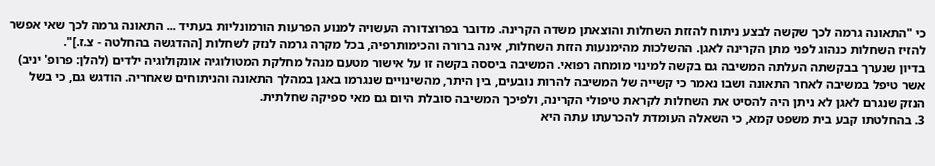כי "התאונה גרמה לכך שקשה לבצע ניתוח להזזת השחלות והוצאתן משדה הקרינה. מדובר בפרוצדורה העשויה למנוע הפרעות הורמונליות בעתיד ... התאונה גרמה לכך שאי אפשר להזיז השחלות כנהוג לפני מתן הקרינה לאגן. ההשלכות מהימנעות הזזת השחלות, אינה ברורה והכימותרפיה, בכל מקרה גרמה לנזק לשחלות [ההדגשה בהחלטה - צ.ז.]".
בדיון שנערך בבקשתה העלתה המשיבה גם בקשה למינוי מומחה רפואי. המשיבה ביססה בקשה זו על אישור מטעם מנהל מחלקת המטולוגיה אונקולוגיה ילדים (להלן: פרופ' יניב) אשר טיפל במשיבה לאחר התאונה ושבו נאמר כי קשייה של המשיבה להרות נובעים, בין היתר, מהשינויים שנגרמו באגן במהלך התאונה והניתוחים שאחריה. הודגש גם, כי בשל הנזק שנגרם לאגן לא ניתן היה להסיט את השחלות לקראת טיפולי הקרינה, ולפיכך המשיבה סובלת היום גם מאי ספיקה שחלתית.
3. בהחלטתו קבע בית משפט קמא, כי השאלה העומדת להכרעתו עתה היא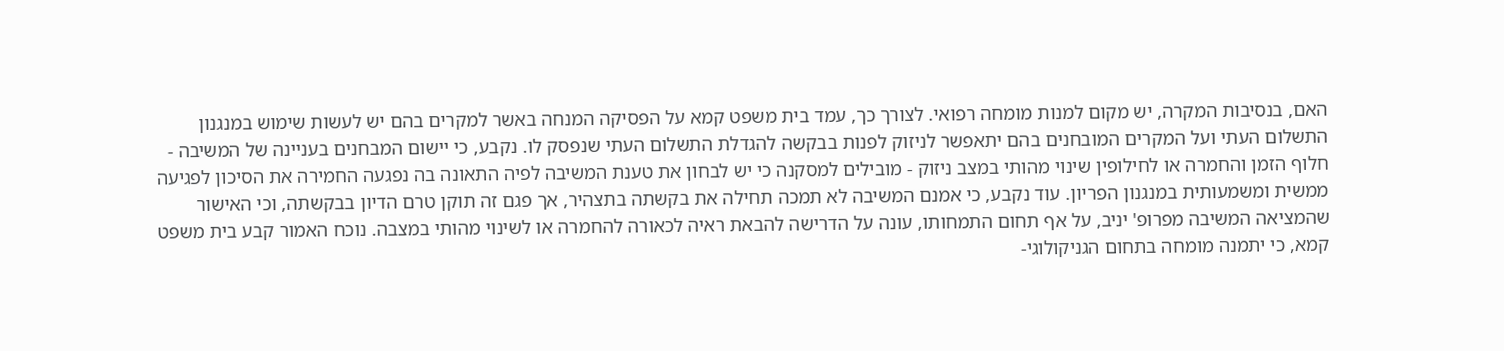האם, בנסיבות המקרה, יש מקום למנות מומחה רפואי. לצורך כך, עמד בית משפט קמא על הפסיקה המנחה באשר למקרים בהם יש לעשות שימוש במנגנון התשלום העתי ועל המקרים המובחנים בהם יתאפשר לניזוק לפנות בבקשה להגדלת התשלום העתי שנפסק לו. נקבע, כי יישום המבחנים בעניינה של המשיבה - חלוף הזמן והחמרה או לחילופין שינוי מהותי במצב ניזוק - מובילים למסקנה כי יש לבחון את טענת המשיבה לפיה התאונה בה נפגעה החמירה את הסיכון לפגיעה ממשית ומשמעותית במנגנון הפריון. עוד נקבע, כי אמנם המשיבה לא תמכה תחילה את בקשתה בתצהיר, אך פגם זה תוקן טרם הדיון בבקשתה, וכי האישור שהמציאה המשיבה מפרופ' יניב, על אף תחום התמחותו, עונה על הדרישה להבאת ראיה לכאורה להחמרה או לשינוי מהותי במצבה. נוכח האמור קבע בית משפט קמא, כי יתמנה מומחה בתחום הגניקולוגי-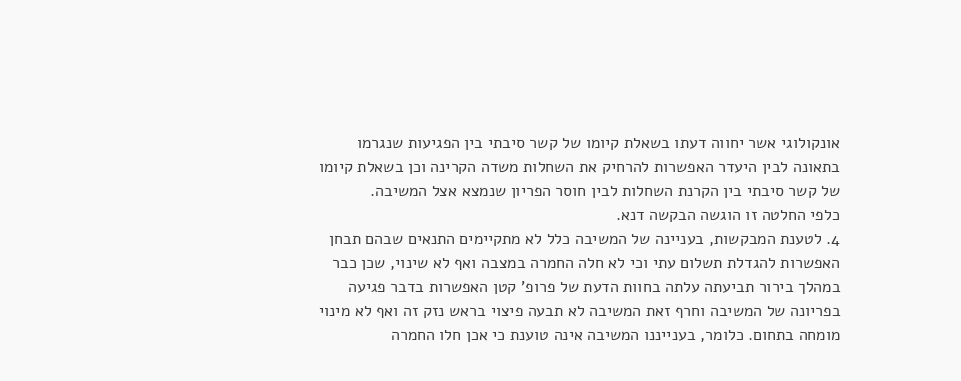אונקולוגי אשר יחווה דעתו בשאלת קיומו של קשר סיבתי בין הפגיעות שנגרמו בתאונה לבין היעדר האפשרות להרחיק את השחלות משדה הקרינה וכן בשאלת קיומו של קשר סיבתי בין הקרנת השחלות לבין חוסר הפריון שנמצא אצל המשיבה.
כלפי החלטה זו הוגשה הבקשה דנא.
4. לטענת המבקשות, בעניינה של המשיבה כלל לא מתקיימים התנאים שבהם תבחן האפשרות להגדלת תשלום עתי וכי לא חלה החמרה במצבה ואף לא שינוי, שכן כבר במהלך בירור תביעתה עלתה בחוות הדעת של פרופ' קטן האפשרות בדבר פגיעה בפריונה של המשיבה וחרף זאת המשיבה לא תבעה פיצוי בראש נזק זה ואף לא מינוי מומחה בתחום. כלומר, בענייננו המשיבה אינה טוענת כי אכן חלו החמרה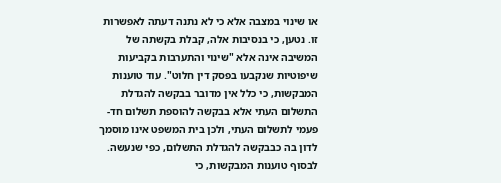או שינוי במצבה אלא כי לא נתנה דעתה לאפשרות זו. נטען, כי בנסיבות אלה, קבלת בקשתה של המשיבה אינה אלא "שינוי והתערבות בקביעות שיפוטיות שנקבעו בפסק דין חלוט". עוד טוענות המבקשות, כי כלל אין מדובר בבקשה להגדלת התשלום העתי אלא בבקשה להוספת תשלום חד-פעמי לתשלום העתי, ולכן בית המשפט אינו מוסמך לדון בה כבבקשה להגדלת התשלום, כפי שנעשה. לבסוף טוענות המבקשות, כי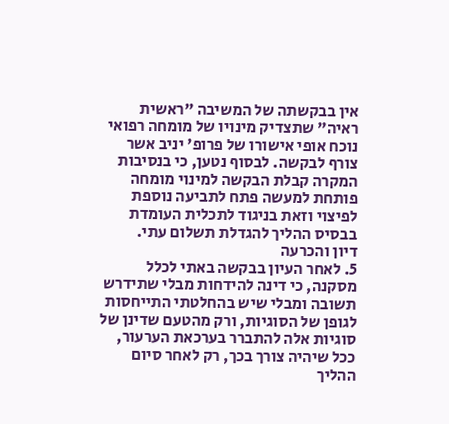אין בבקשתה של המשיבה "ראשית ראיה" שתצדיק מינויו של מומחה רפואי נוכח אופי אישורו של פרופ' יניב אשר צורף לבקשה. לבסוף נטען, כי בנסיבות המקרה קבלת הבקשה למינוי מומחה פותחת למעשה פתח לתביעה נוספת לפיצוי וזאת בניגוד לתכלית העומדת בבסיס ההליך להגדלת תשלום עתי.
דיון והכרעה
5. לאחר העיון בבקשה באתי לכלל מסקנה, כי דינה להידחות מבלי שתידרש תשובה ומבלי שיש בהחלטתי התייחסות לגופן של הסוגיות, ורק מהטעם שדינן של סוגיות אלה להתברר בערכאת הערעור, ככל שיהיה צורך בכך, רק לאחר סיום ההליך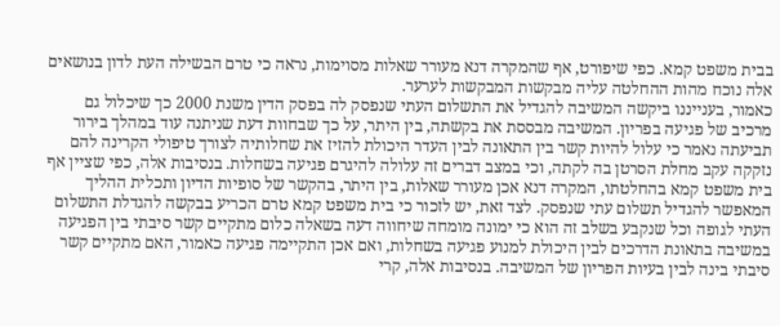בבית משפט קמא. כפי שיפורט, אף שהמקרה דנא מעורר שאלות מסוימות, נראה כי טרם הבשילה העת לדון בנושאים אלה נוכח מהות ההחלטה עליה מבקשות המבקשות לערער.
כאמור, בענייננו ביקשה המשיבה להגדיל את התשלום העתי שנפסק לה בפסק הדין משנת 2000 כך שיכלול גם מרכיב של פגיעה בפריון. המשיבה מבססת את בקשתה, בין היתר, על כך שבחוות דעת שניתנה עוד במהלך בירור תביעתה נאמר כי עלול להיות קשר בין התאונה לבין העדר היכולת להזיז את שחלותיה לצורך טיפולי הקרינה להם נזקקה עקב מחלת הסרטן בה לקתה, וכי במצב דברים זה עלולה להיגרם פגיעה בשחלות. בנסיבות אלה, כפי שציין אף בית משפט קמא בהחלטתו, המקרה דנא אכן מעורר שאלות, בין היתר, בהקשר של סופיות הדיון ותכלית ההליך המאפשר להגדיל תשלום עתי שנפסק. לצד זאת, יש לזכור כי בית משפט קמא טרם הכריע בבקשה להגדלת התשלום העתי לגופה וכל שנקבע בשלב זה הוא כי ימונה מומחה שיחווה דעה בשאלה כלום מתקיים קשר סיבתי בין הפגיעה במשיבה בתאונת הדרכים לבין היכולת למנוע פגיעה בשחלות, ואם אכן התקיימה פגיעה כאמור, האם מתקיים קשר סיבתי בינה לבין בעיות הפריון של המשיבה. בנסיבות אלה, קרי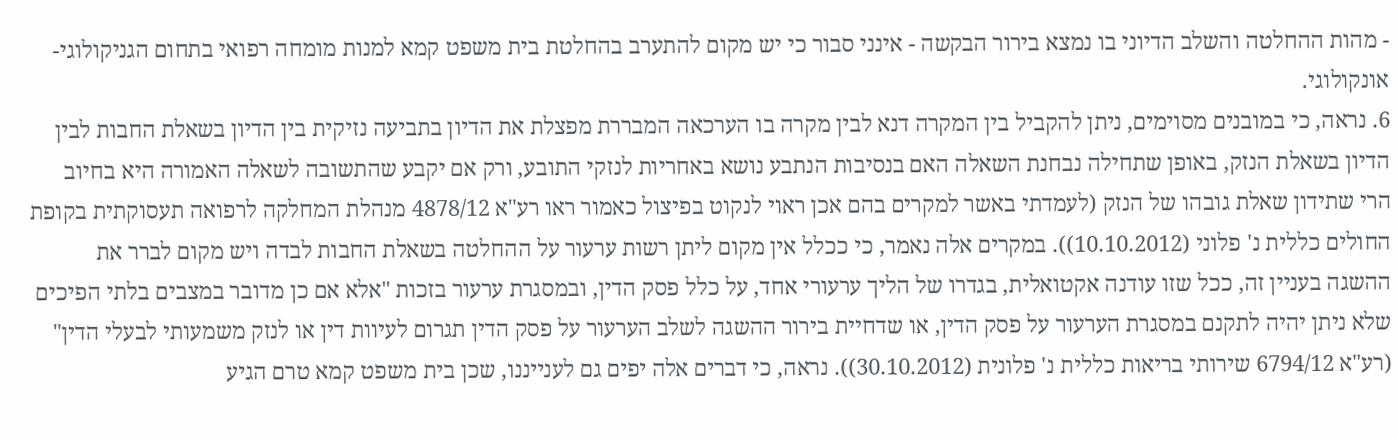- מהות ההחלטה והשלב הדיוני בו נמצא בירור הבקשה - אינני סבור כי יש מקום להתערב בהחלטת בית משפט קמא למנות מומחה רפואי בתחום הגניקולוגי-אונקולוגי.
6. נראה, כי במובנים מסוימים, ניתן להקביל בין המקרה דנא לבין מקרה בו הערכאה המבררת מפצלת את הדיון בתביעה נזיקית בין הדיון בשאלת החבות לבין הדיון בשאלת הנזק, באופן שתחילה נבחנת השאלה האם בנסיבות הנתבע נושא באחריות לנזקי התובע, ורק אם יקבע שהתשובה לשאלה האמורה היא בחיוב הרי שתידון שאלת גובהו של הנזק (לעמדתי באשר למקרים בהם אכן ראוי לנקוט בפיצול כאמור ראו רע"א 4878/12 מנהלת המחלקה לרפואה תעסוקתית בקופת החולים כללית נ' פלוני (10.10.2012)). במקרים אלה נאמר, כי ככלל אין מקום ליתן רשות ערעור על ההחלטה בשאלת החבות לבדה ויש מקום לברר את ההשגה בעניין זה, ככל שזו עודנה אקטואלית, בגדרו של הליך ערעורי אחד, על כלל פסק הדין, ובמסגרת ערעור בזכות "אלא אם כן מדובר במצבים בלתי הפיכים שלא ניתן יהיה לתקנם במסגרת הערעור על פסק הדין, או שדחיית בירור ההשגה לשלב הערעור על פסק הדין תגרום לעיוות דין או לנזק משמעותי לבעלי הדין" (רע"א 6794/12 שירותי בריאות כללית נ' פלונית (30.10.2012)). נראה, כי דברים אלה יפים גם לענייננו, שכן בית משפט קמא טרם הגיע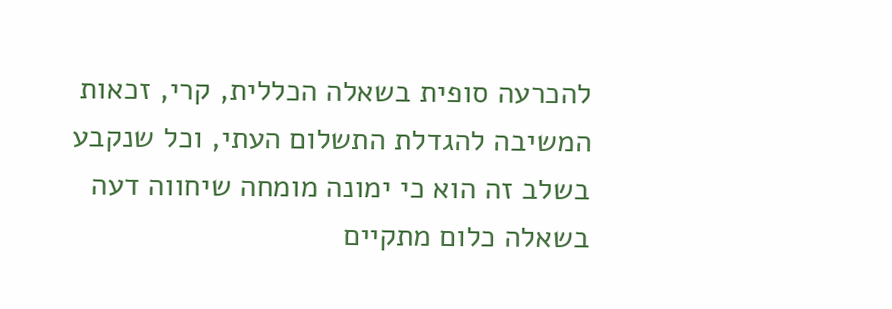להכרעה סופית בשאלה הכללית, קרי, זכאות המשיבה להגדלת התשלום העתי, וכל שנקבע בשלב זה הוא כי ימונה מומחה שיחווה דעה בשאלה כלום מתקיים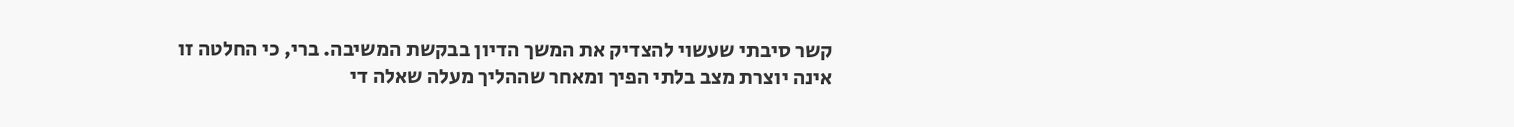קשר סיבתי שעשוי להצדיק את המשך הדיון בבקשת המשיבה. ברי, כי החלטה זו אינה יוצרת מצב בלתי הפיך ומאחר שההליך מעלה שאלה די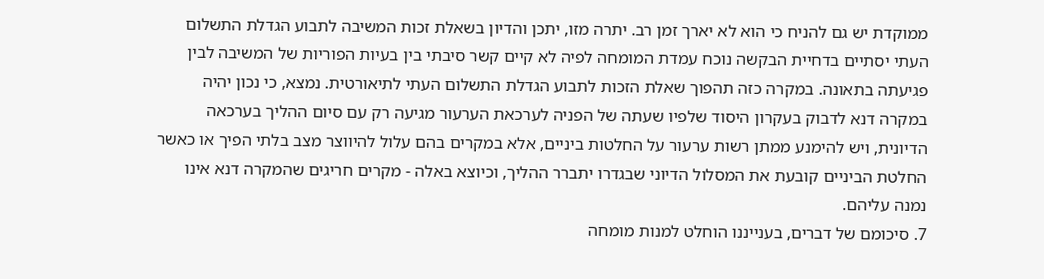ממוקדת יש גם להניח כי הוא לא יארך זמן רב. יתרה מזו, יתכן והדיון בשאלת זכות המשיבה לתבוע הגדלת התשלום העתי יסתיים בדחיית הבקשה נוכח עמדת המומחה לפיה לא קיים קשר סיבתי בין בעיות הפוריות של המשיבה לבין פגיעתה בתאונה. במקרה כזה תהפוך שאלת הזכות לתבוע הגדלת התשלום העתי לתיאורטית. נמצא, כי נכון יהיה במקרה דנא לדבוק בעקרון היסוד שלפיו שעתה של הפניה לערכאת הערעור מגיעה רק עם סיום ההליך בערכאה הדיונית, ויש להימנע ממתן רשות ערעור על החלטות ביניים, אלא במקרים בהם עלול להיווצר מצב בלתי הפיך או כאשר החלטת הביניים קובעת את המסלול הדיוני שבגדרו יתברר ההליך, וכיוצא באלה - מקרים חריגים שהמקרה דנא אינו נמנה עליהם.
7. סיכומם של דברים, בענייננו הוחלט למנות מומחה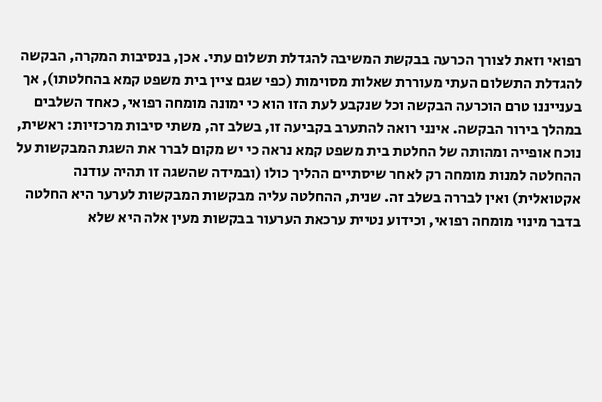רפואי וזאת לצורך הכרעה בבקשת המשיבה להגדלת תשלום עתי. אכן, בנסיבות המקרה, הבקשה להגדלת התשלום העתי מעוררת שאלות מסוימות (כפי שגם ציין בית משפט קמא בהחלטתו), אך בענייננו טרם הוכרעה הבקשה וכל שנקבע לעת הזו הוא כי ימונה מומחה רפואי, כאחד השלבים במהלך בירור הבקשה. אינני רואה להתערב בקביעה זו, בשלב זה, משתי סיבות מרכזיות: ראשית, נוכח אופייה ומהותה של החלטת בית משפט קמא נראה כי יש מקום לברר את השגת המבקשות על ההחלטה למנות מומחה רק לאחר שיסתיים ההליך כולו (ובמידה שהשגה זו תהיה עודנה אקטואלית) ואין לבררה בשלב זה. שנית, ההחלטה עליה מבקשות המבקשות לערער היא החלטה בדבר מינוי מומחה רפואי, וכידוע נטיית ערכאת הערעור בבקשות מעין אלה היא שלא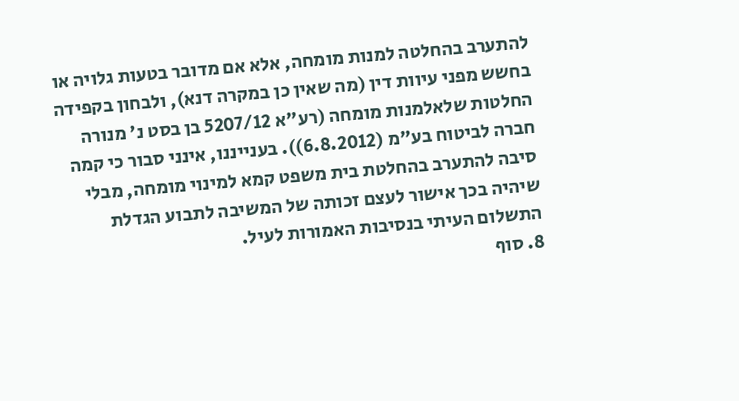להתערב בהחלטה למנות מומחה, אלא אם מדובר בטעות גלויה או בחשש מפני עיוות דין (מה שאין כן במקרה דנא), ולבחון בקפידה החלטות שלאלמנות מומחה (רע"א 5207/12 בן בסט נ' מנורה חברה לביטוח בע"מ (6.8.2012)). בענייננו, אינני סבור כי קמה סיבה להתערב בהחלטת בית משפט קמא למינוי מומחה, מבלי שיהיה בכך אישור לעצם זכותה של המשיבה לתבוע הגדלת התשלום העיתי בנסיבות האמורות לעיל.
8. סוף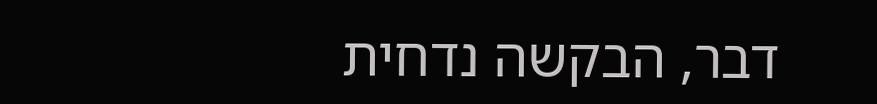דבר, הבקשה נדחית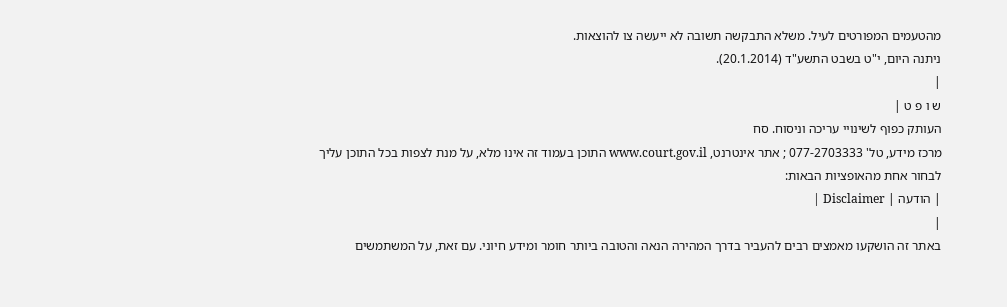מהטעמים המפורטים לעיל. משלא התבקשה תשובה לא ייעשה צו להוצאות.
ניתנה היום, י"ט בשבט התשע"ד (20.1.2014).
|
ש ו פ ט |
העותק כפוף לשינויי עריכה וניסוח. סח
מרכז מידע, טל' 077-2703333 ; אתר אינטרנט, www.court.gov.il התוכן בעמוד זה אינו מלא, על מנת לצפות בכל התוכן עליך לבחור אחת מהאופציות הבאות:
| הודעה | Disclaimer |
|
באתר זה הושקעו מאמצים רבים להעביר בדרך המהירה הנאה והטובה ביותר חומר ומידע חיוני. עם זאת, על המשתמשים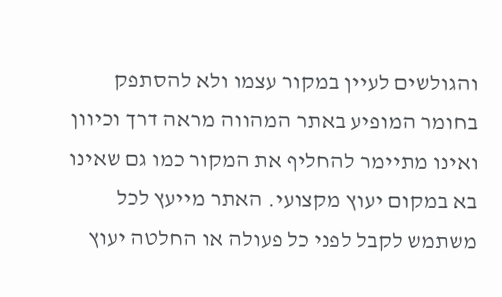והגולשים לעיין במקור עצמו ולא להסתפק בחומר המופיע באתר המהווה מראה דרך וכיוון ואינו מתיימר להחליף את המקור כמו גם שאינו בא במקום יעוץ מקצועי. האתר מייעץ לכל משתמש לקבל לפני כל פעולה או החלטה יעוץ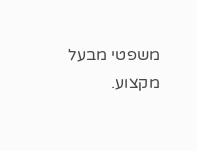משפטי מבעל מקצוע.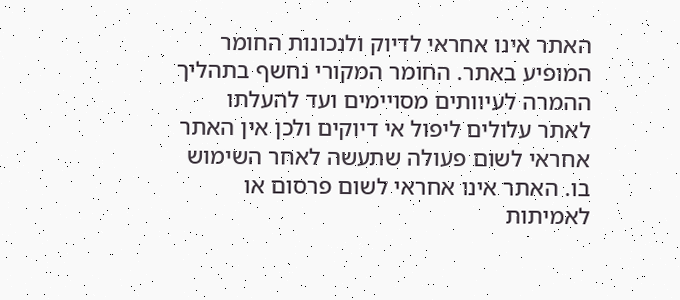האתר אינו אחראי לדיוק ולנכונות החומר המופיע באתר. החומר המקורי נחשף בתהליך ההמרה לעיוותים מסויימים ועד להעלתו לאתר עלולים ליפול אי דיוקים ולכן אין האתר אחראי לשום פעולה שתעשה לאחר השימוש בו. האתר אינו אחראי לשום פרסום או לאמיתות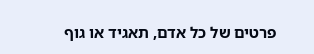פרטים של כל אדם, תאגיד או גוף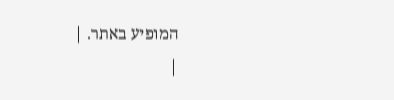המופיע באתר. |
|